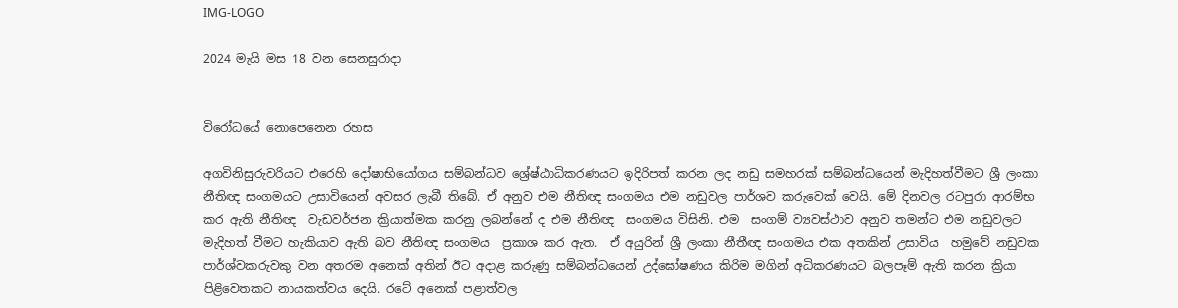IMG-LOGO

2024 මැයි මස 18 වන සෙනසුරාදා


විරෝධයේ නොපෙනෙන රහස

අගවිනිසුරුවරියට එරෙහි දෝෂාභියෝගය සම්බන්ධව ශ්‍රේෂ්ඨාධිකරණයට ඉදිරිපත් කරන ලද නඩු සමහරක් සම්බන්ධයෙන් මැදිහත්වීමට ශ්‍රී ලංකා නීතිඥ සංගමයට උසාවියෙන් අවසර ලැබී තිබේ. ඒ අනුව එම නීතිඥ සංගමය එම නඩුවල පාර්ශව කරුවෙක් වෙයි. මේ දිනවල රටපුරා ආරම්භ කර ඇති නීතිඥ  වැඩවර්ජන ක්‍රියාත්මක කරනු ලබන්නේ ද එම නීතිඥ  සංගමය විසිනි. එම  සංගම් ව්‍යවස්ථාව අනුව තමන්ට එම නඩුවලට මැදිහත් වීමට හැකියාව ඇති බව නීතිඥ සංගමය  ප්‍රකාශ කර ඇත.  ඒ අයුරින් ශ්‍රී ලංකා නීතීඥ සංගමය එක අතකින් උසාවිය  හමුවේ නඩුවක  පාර්ශ්වකරුවකු වන අතරම අනෙක් අතින් ඊට අදාළ කරුණු සම්බන්ධයෙන් උද්ඝෝෂණය කිරිම මගින් අධිකරණයට බලපෑම් ඇති කරන ක්‍රියා පිළිවෙතකට නායකත්වය දෙයි. රටේ අනෙක් පළාත්වල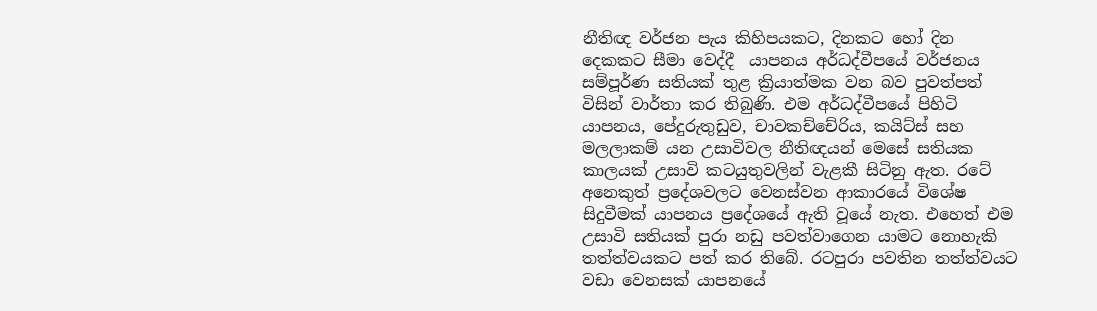නීතිඥ වර්ජන පැය කිහිපයකට, දිනකට හෝ දින දෙකකට සීමා වෙද්දී  යාපනය අර්ධද්වීපයේ වර්ජනය සම්පූර්ණ සතියක් තුළ ක්‍රියාත්මක වන බව පුවත්පත් විසින් වාර්තා කර තිබුණි. එම අර්ධද්වීපයේ පිහිටි යාපනය, පේදුරුතුඩුව, චාවකච්චේරිය, කයිට්ස් සහ මලලාකම් යන උසාවිවල නීතිඥයන් මෙසේ සතියක කාලයක් උසාවි කටයුතුවලින් වැළකී සිටිනු ඇත. රටේ අනෙකුත් ප්‍රදේශවලට වෙනස්වන ආකාරයේ විශේෂ සිදුවීමක් යාපනය ප්‍රදේශයේ ඇති වූයේ නැත. එහෙත් එම උසාවි සතියක් පුරා නඩු පවත්වාගෙන යාමට නොහැකි තත්ත්වයකට පත් කර තිබේ. රටපුරා පවතින තත්ත්වයට වඩා වෙනසක් යාපනයේ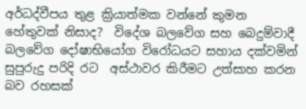අර්ධද්වීපය තුළ ක්‍රියාත්මක වන්නේ කුමන හේතුවක් නිසාද?  විදේශ බලවේග සහ බෙදුම්වාදී බලවේග දෝෂාභියෝග විරෝධයට සහාය දක්වමින් සුපුරුදු පරිදි රට  අස්ථාවර කිරීමට උත්සාහ කරන බව රහසක්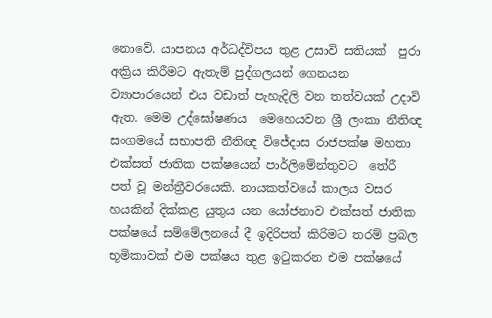නොවේ. යාපනය අර්ධද්විපය තුළ උසාවි සතියක්  පුරා අක්‍රිය කිරීමට ඇතැම් පුද්ගලයන් ගෙනයන ව්‍යාපාරයෙන් එය වඩාත් පැහැදිලි වන තත්වයක් උදාවි ඇත. මෙම උද්ඝෝෂණය  මෙහෙයවන ශ්‍රී ලංකා නීතිඥ සංගමයේ සභාපති නීතිඥ විජේදාස රාජපක්ෂ මහතා එක්සත් ජාතික පක්ෂයෙන් පාර්ලිමේන්තුවට  තේරී පත් වූ මන්ත්‍රීවරයෙකි. නායකත්වයේ කාලය වසර හයකින් දික්කළ යුතුය යන යෝජනාව එක්සත් ජාතික පක්ෂයේ සම්මේලනයේ දී ඉදිරිපත් කිරිමට තරම් ප්‍රබල භූමිකාවක් එම පක්ෂය තුළ ඉටුකරන එම පක්ෂයේ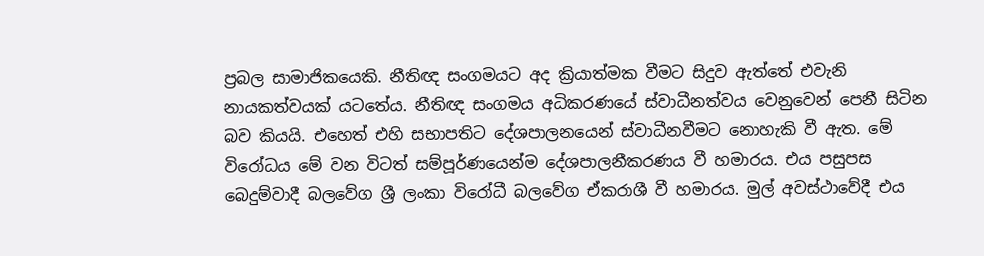ප්‍රබල සාමාජිකයෙකි. නීතිඥ සංගමයට අද ක්‍රියාත්මක වීමට සිදුව ඇත්තේ එවැනි නායකත්වයක් යටතේය. නීතිඥ සංගමය අධිකරණයේ ස්වාධීනත්වය වෙනුවෙන් පෙනී සිටින බව කියයි. එහෙත් එහි සභාපතිට දේශපාලනයෙන් ස්වාධීනවීමට නොහැකි වී ඇත. මේ විරෝධය මේ වන විටත් සම්පූර්ණයෙන්ම දේශපාලනීකරණය වී හමාරය. එය පසුපස බෙදුම්වාදී බලවේග ශ්‍රී ලංකා විරෝධී බලවේග ඒකරාශී වී හමාරය. මුල් අවස්ථාවේදී එය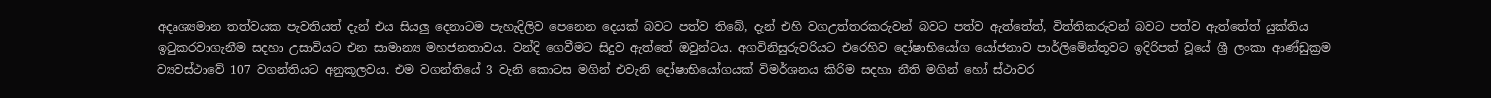අදෘශ්‍යමාන තත්වයක පැවතියත් දැන් එය සියලු දෙනාටම පැහැදිලිව පෙනෙන දෙයක් බවට පත්ව තිබේ, දැන් එහි වගඋත්තරකරුවන් බවට පත්ව ඇත්තේත්, විත්තිකරුවන් බවට පත්ව ඇත්තේත් යුක්තිය ඉටුකරවාගැනීම සදහා උසාවියට එන සාමාන්‍ය මහජනතාවය. වන්දි ගෙවීමට සිදුව ඇත්තේ ඔවුන්ටය. අගවිනිසුරුවරියට එරෙහිව දෝෂාභියෝග යෝජනාව පාර්ලිමේන්තූවට ඉදිරිපත් වූයේ ශ්‍රී ලංකා ආණ්ඩුක්‍රම ව්‍යවස්ථාවේ 107 වගන්තියට අනුකූලවය. එම වගන්තියේ 3 වැනි කොටස මගින් එවැනි දෝෂාභියෝගයක් විමර්ශනය කිරිම සදහා නීති මගින් හෝ ස්ථාවර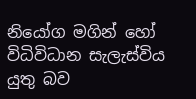නියෝග මගින් හෝ විධිවිධාන සැලැස්විය යුතු බව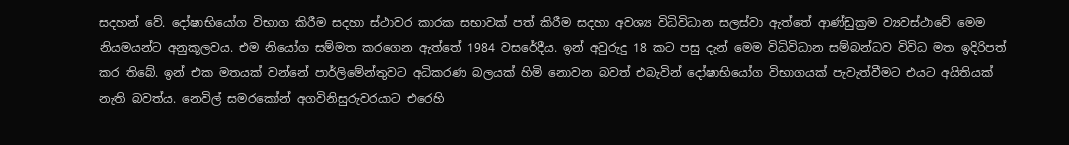සදහන් වේ. දෝෂාභියෝග විභාග කිරීම සදහා ස්ථාවර කාරක සභාවක් පත් කිරීම සදහා අවශ්‍ය විධිවිධාන සලස්වා ඇත්තේ ආණ්ඩුක්‍රම ව්‍යවස්ථාවේ මෙම නියමයන්ට අනුකූලවය. එම නියෝග සම්මත කරගෙන ඇත්තේ 1984 වසරේදීය. ඉන් අවුරුදු 18 කට පසු දැන් මෙම විධිවිධාන සම්බන්ධව විවිධ මත ඉදිරිපත් කර තිබේ. ඉන් එක මතයක් වන්නේ පාර්ලිමේන්තුවට අධිකරණ බලයක් හිමි නොවන බවත් එබැවින් දෝෂාභියෝග විභාගයක් පැවැත්වීමට එයට අයිතියක් නැති බවත්ය. නෙවිල් සමරකෝන් අගවිනිසුරුවරයාට එරෙහි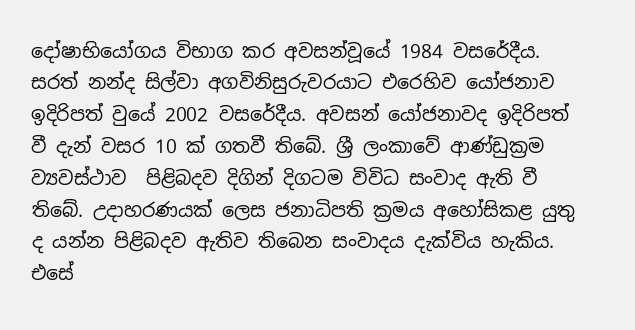දෝෂාභියෝගය විභාග කර අවසන්වූයේ 1984 වසරේදීය. සරත් නන්ද සිල්වා අගවිනිසුරුවරයාට එරෙහිව යෝජනාව ඉදිරිපත් වුයේ 2002 වසරේදීය. අවසන් යෝජනාවද ඉදිරිපත් වී දැන් වසර 10 ක් ගතවී තිබේ. ශ්‍රී ලංකාවේ ආණ්ඩුක්‍රම ව්‍යවස්ථාව  පිළිබදව දිගින් දිගටම විවිධ සංවාද ඇති වී තිබේ. උදාහරණයක් ලෙස ජනාධිපති ක්‍රමය අහෝසිකළ යුතු ද යන්න පිළිබදව ඇතිව තිබෙන සංවාදය දැක්විය හැකිය. එසේ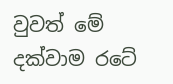වුවත් මේ දක්වාම රටේ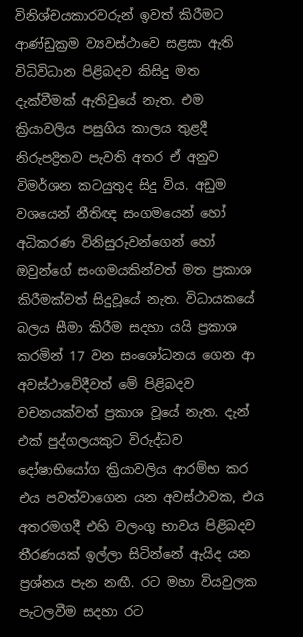විනිශ්චයකාරවරුන් ඉවත් කිරීමට ආණ්ඩුක්‍රම ව්‍යවස්ථාවෙ සළසා ඇති විධිවිධාන පිළිබදව කිසිදු මත දැක්වීමක් ඇතිවුයේ නැත. එම ක්‍රියාවලිය පසුගිය කාලය තුළදී නිරුපද්‍රිතව පැවති අතර ඒ අනුව විමර්ශන කටයුතුද සිදු විය. අඩුම වශයෙන් නීතිඥ සංගමයෙන් හෝ අධිකරණ විනිසුරුවන්ගෙන් හෝ ඔවුන්ගේ සංගමයකින්වත් මත ප්‍රකාශ කිරීමක්වත් සිදුවූයේ නැත. විධායකයේ බලය සීමා කිරීම සදහා යයි ප්‍රකාශ කරමින් 17 වන සංශෝධනය ගෙන ආ අවස්ථාවේදීවත් මේ පිළිබදව වචනයක්වත් ප්‍රකාශ වූයේ නැත. දැන් එක් පුද්ගලයකුට විරුද්ධව දෝෂාභියෝග ක්‍රියාවලිය ආරම්භ කර එය පවත්වාගෙන යන අවස්ථාවක, එය අතරමගදී එහි වලංගු භාවය පිළිබදව තීරණයක් ඉල්ලා සිටින්නේ ඇයිද යන ප්‍රශ්නය පැන නඟී. රට මහා වියවුලක පැටලවීම සදහා රට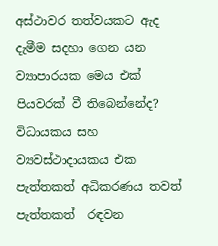අස්ථාවර තත්වයකට ඇද දැමීම සදහා ගෙන යන ව්‍යාපාරයක මෙය එක් පියවරක් වී තිබෙන්නේද? විධායකය සහ ව්‍යවස්ථාදායකය එක පැත්තකත් අධිකරණය තවත් පැත්තකත්  රඳවන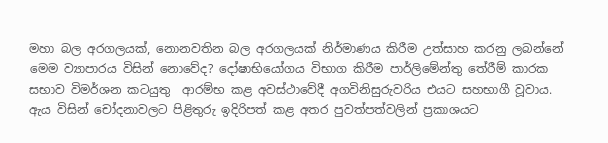මහා බල අරගලයක්, නොනවතින බල අරගලයක් නිර්මාණය කිරීම උත්සාහ කරනු ලබන්නේ මෙම ව්‍යාපාරය විසින් නොවේද? දෝෂාභියෝගය විභාග කිරීම පාර්ලිමේන්තු තේරීම් කාරක සභාව විමර්ශන කටයුතු  ආරම්භ කළ අවස්ථාවේදී අගවිනිසුරුවරිය එයට සහභාගී වූවාය. ඇය විසින් චෝදනාවලට පිළිතුරු ඉදිරිපත් කළ අතර පුවත්පත්වලින් ප්‍රකාශයට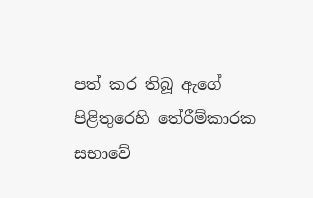පත් කර තිබූ ඇගේ පිළිතුරෙහි තේරීම්කාරක සභාවේ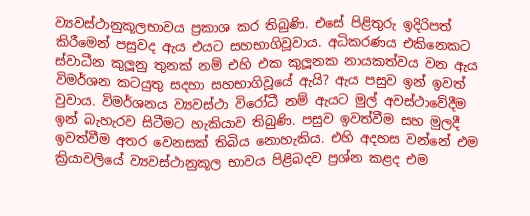ව්‍යවස්ථානුකූලභාවය ප්‍රකාශ කර තිබුණි. එසේ පිළිතුරු ඉදිරිපත් කිරීමෙන් පසුවද ඇය එයට සහභාගිවූවාය. අධිකරණය එකිනෙකට ස්වාධීන කුලූනු තුනක් නම් එහි එක කුලූනක නායකත්වය වන ඇය විමර්ශන කටයුතු සදහා සහභාගිවූයේ ඇයි? ඇය පසුව ඉන් ඉවත් වුවාය. විමර්ශනය ව්‍යවස්ථා විරෝධී නම් ඇයට මුල් අවස්ථාවේදීම ඉන් බැහැරව සිටීමට හැකියාව තිබුණි. පසුව ඉවත්වීම සහ මුලදී ඉවත්වීම අතර වෙනසක් තිබිය නොහැකිය. එහි අදහස වන්නේ එම ක්‍රියාවලියේ ව්‍යවස්ථානුකූල භාවය පිළිබදව ප්‍රශ්න කළද එම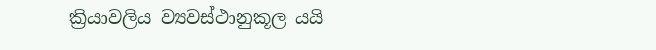ක්‍රියාවලිය ව්‍යවස්ථානුකූල යයි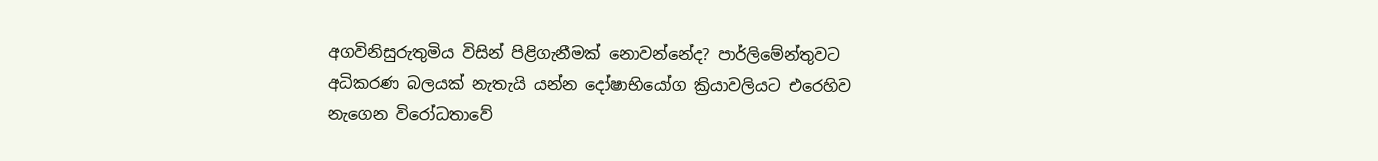අගවිනිසුරුතුමිය විසින් පිළිගැනීමක් නොවන්නේද? පාර්ලිමේන්තුවට අධිකරණ බලයක් නැතැයි යන්න දෝෂාභියෝග ක්‍රියාවලියට එරෙහිව නැගෙන විරෝධතාවේ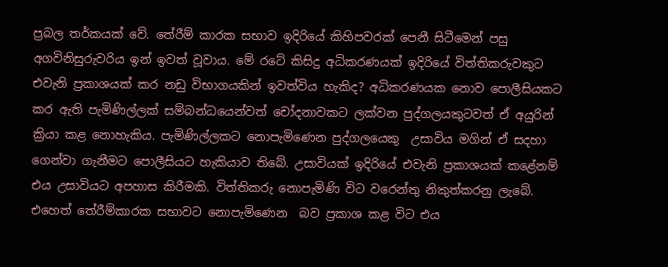ප්‍රබල තර්කයක් වේ. තේරීම් කාරක සභාව ඉදිරියේ කිහිපවරක් පෙනී සිටීමෙන් පසු අගවිනිසුරුවරිය ඉන් ඉවත් වූවාය. මේ රටේ කිසිදු අධිකරණයක් ඉදිරියේ විත්තිකරුවකුට  එවැනි ප්‍රකාශයක් කර නඩු විභාගයකින් ඉවත්විය හැකිද? අධිකරණයක නොව පොලීසියකට කර ඇති පැමිණිල්ලක් සම්බන්ධයෙන්වත් චෝදනාවකට ලක්වන පුද්ගලයකුටවත් ඒ අයුරින් ක්‍රියා කළ නොහැකිය. පැමිණිල්ලකට නොපැමිණෙන පුද්ගලයෙකු  උසාවිය මගින් ඒ සදහා ගෙන්වා ගැනීමට පොලීසියට හැකියාව තිබේ. උසාවියක් ඉදිරියේ එවැනි ප්‍රකාශයක් කළේනම් එය උසාවියට අපහාස කිරීමකි. විත්තිකරු නොපැමිණි විට වරෙන්තු නිකුත්කරනු ලැබේ. එහෙත් තේරීම්කාරක සභාවට නොපැමිණෙන  බව ප්‍රකාශ කළ විට එය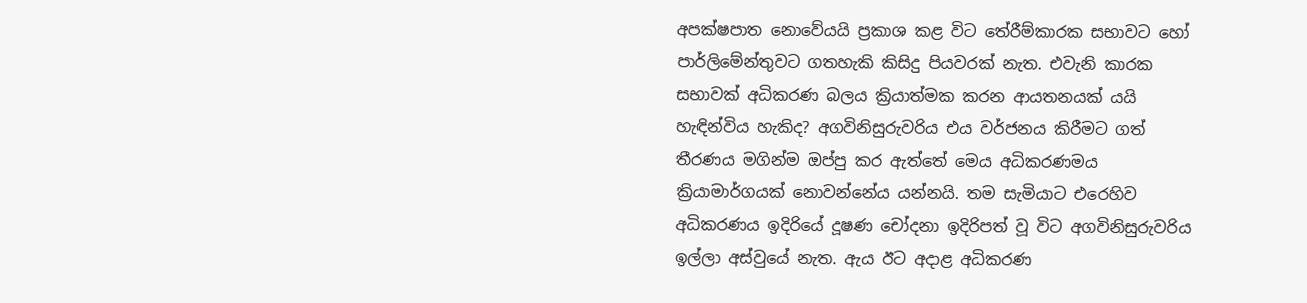අපක්ෂපාත නොවේයයි ප්‍රකාශ කළ විට තේරීම්කාරක සභාවට හෝ පාර්ලිමේන්තුවට ගතහැකි කිසිදු පියවරක් නැත. එවැනි කාරක සභාවක් අධිකරණ බලය ක්‍රියාත්මක කරන ආයතනයක් යයි හැඳින්විය හැකිද? අගවිනිසුරුවරිය එය වර්ජනය කිරීමට ගත් තීරණය මගින්ම ඔප්පු කර ඇත්තේ මෙය අධිකරණමය ක්‍රියාමාර්ගයක් නොවන්නේය යන්නයි. තම සැමියාට එරෙහිව අධිකරණය ඉදිරියේ දූෂණ චෝදනා ඉදිරිපත් වූ විට අගවිනිසුරුවරිය ඉල්ලා අස්වුයේ නැත. ඇය ඊට අදාළ අධිකරණ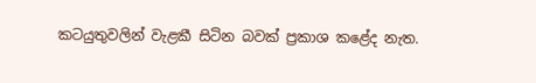කටයුතුවලින් වැළකී සිටින බවක් ප්‍රකාශ කළේද නැත.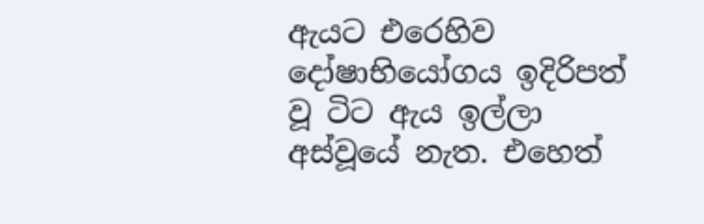ඇයට එරෙහිව දෝෂාභියෝගය ඉදිරිපත් වූ ටිට ඇය ඉල්ලා අස්වූයේ නැත. එහෙත්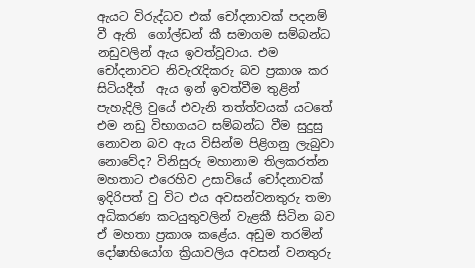ඇයට විරුද්ධව එක් චෝදනාවක් පදනම් වී ඇති  ගෝල්ඩන් කී සමාගම සම්බන්ධ නඩුවලින් ඇය ඉවත්වූවාය. එම චෝදනාවට නිවැරැදිකරු බව ප්‍රකාශ කර සිටියදීත්  ඇය ඉන් ඉවත්වීම තුළින් පැහැදිලි වුයේ එවැනි තත්ත්වයක් යටතේ එම නඩු විභාගයට සම්බන්ධ වීම සුදුසු නොවන බව ඇය විසින්ම පිළිගනු ලැබුවා නොවේද? විනිසුරු මහානාම තිලකරත්න මහතාට එරෙහිව උසාවියේ චෝදනාවක් ඉදිරිපත් වු විට එය අවසන්වනතුරු තමා අධිකරණ කටයුතුවලින් වැළකී සිටින බව ඒ මහතා ප්‍රකාශ කළේය. අඩුම තරමින් දෝෂාභියෝග ක්‍රියාවලිය අවසන් වනතුරු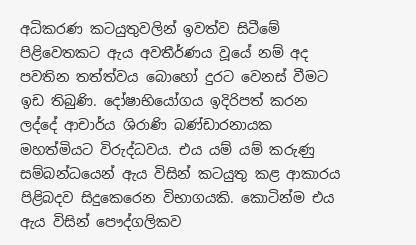අධිකරණ කටයුතුවලින් ඉවත්ව සිටීමේ පිළිවෙතකට ඇය අවතීර්ණය වූයේ නම් අද පවතින තත්ත්වය බොහෝ දුරට වෙනස් වීමට ඉඩ තිබුණි. දෝෂාභියෝගය ඉදිරිපත් කරන ලද්දේ ආචාර්ය ශිරාණි බණ්ඩාරනායක මහත්මියට විරුද්ධවය. එය යම් යම් කරුණු  සම්බන්ධයෙන් ඇය විසින් කටයුතු කළ ආකාරය පිළිබදව සිදුකෙරෙන විභාගයකි. කොටින්ම එය ඇය විසින් පෞද්ගලිකව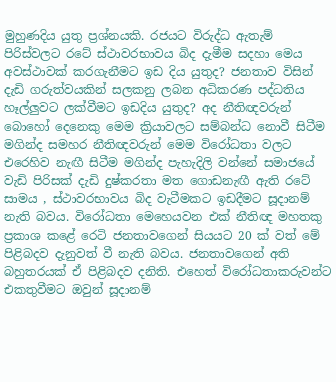මුහුණදිය යුතු ප්‍රශ්නයකි. රජයට විරුද්ධ ඇතැම් පිරිස්වලට රටේ ස්ථාවරභාවය බිද දැමීම සදහා මෙය අවස්ථාවක් කරගැනීමට ඉඩ දිය යුතුද? ජනතාව විසින් දැඩි ගරුත්වයකින් සලකනු ලබන අධිකරණ පද්ධතිය හෑල්ලුවට ලක්වීමට ඉඩදිය යුතුද? අද නීතිඥවරුන් බොහෝ දෙනෙකු මෙම ක්‍රියාවලට සම්බන්ධ නොවී සිටීම මගින්ද සමහර නීතිඥවරුන් මෙම විරෝධතා වලට එරෙහිව නැඟී සිටීම මගින්ද පැහැදිලි වන්නේ සමාජයේ වැඩි පිරිසක් දැඩි දුෂ්කරතා මත ගොඩනැඟී ඇති රටේ සාමය , ස්ථාවරභාවය බිද වැටීමකට ඉඩදීමට සූදානම්  නැති බවය. විරෝධතා මෙහෙයවන එක් නීතිඥ මහතකු ප්‍රකාශ කළේ රෙටි ජනතාවගෙන් සියයට 20 ක් වත් මේ පිළිබදව දැනුවත් වී නැති බවය. ජනතාවගෙන් අති බහුතරයක් ඒ පිළිබදව දනිති. එහෙත් විරෝධතාකරුවන්ට එකතුවීමට ඔවුන් සූදානම්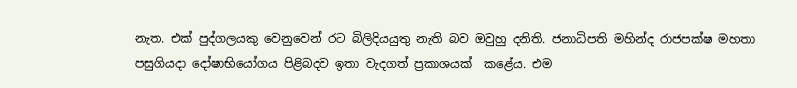නැත. එක් පුද්ගලයකු වෙනුවෙන් රට බිලිදියයුතු නැති බව ඔවුහු දනිති. ජනාධිපති මහින්ද රාජපක්ෂ මහතා පසුගියදා දෝෂාභියෝගය පිළිබදව ඉතා වැදගත් ප්‍රකාශයක්  කළේය. එම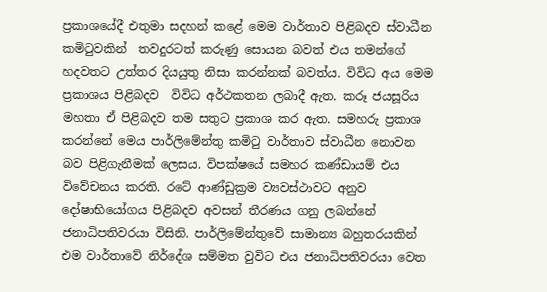ප්‍රකාශයේදී එතුමා සදහන් කළේ මෙම වාර්තාව පිළිබදව ස්වාධීන කමිටුවකින්  තවදුරටත් කරුණු සොයන බවත් එය තමන්ගේ හදවතට උත්තර දියයුතු නිසා කරන්නක් බවත්ය. විවිධ අය මෙම ප්‍රකාශය පිළිබදව  විවිධ අර්ථකතන ලබාදී ඇත. කරූ ජයසූරිය මහතා ඒ පිළිබදව තම සතුට ප්‍රකාශ කර ඇත. සමහරු ප්‍රකාශ කරන්නේ මෙය පාර්ලිමේන්තු කමිටු වාර්තාව ස්වාධීන නොවන බව පිළිගැනීමක් ලෙසය. විපක්ෂයේ සමහර කණ්ඩායම් එය විවේචනය කරති. රටේ ආණ්ඩුක්‍රම ව්‍යවස්ථාවට අනුව දෝෂාභියෝගය පිළිබදව අවසන් තීරණය ගනු ලබන්නේ ජනාධිපතිවරයා විසිනි. පාර්ලිමේන්තුවේ සාමාන්‍ය බහුතරයකින් එම වාර්තාවේ නිර්දේශ සම්මත වුවිට එය ජනාධිපතිවරයා වෙත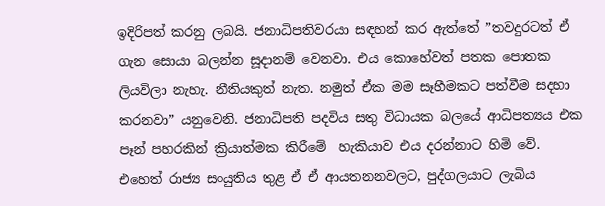ඉදිරිපත් කරනු ලබයි. ජනාධිපතිවරයා සඳහන් කර ඇත්තේ ”තවදුරටත් ඒ ගැන සොයා බලන්න සූදානම් වෙනවා. එය කොහේවත් පතක පොතක ලියවිලා නැහැ. නීතියකුත් නැත. නමුත් ඒක මම සෑහීමකට පත්වීම සදහා කරනවා” යනුවෙනි. ජනාධිපති පදවිය සතු විධායක බලයේ ආධිපත්‍යය එක පෑන් පහරකින් ක්‍රියාත්මක කිරීමේ  හැකියාව එය දරන්නාට හිමි වේ. එහෙත් රාජ්‍ය සංයුතිය තුළ ඒ ඒ ආයතනනවලට, පුද්ගලයාට ලැබිය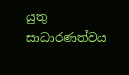යුතු සාධාරණත්වය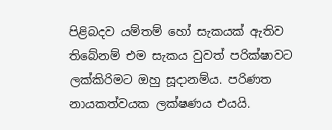පිළිබදව යම්තම් හෝ සැකයක් ඇතිව තිබේනම් එම සැකය වුවත් පරික්ෂාවට ලක්කිරිමට ඔහු සූදානම්ය. පරිණත නායකත්වයක ලක්ෂණය එයයි.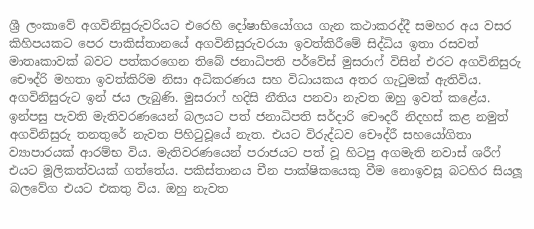ශ්‍රී ලංකාවේ අගවිනිසුරුවරියට එරෙහි දෝෂාභියෝගය ගැන කථාකරද්දී සමහර අය වසර කිහිපයකට පෙර පාකිස්තානයේ අගවිනිසුරුවරයා ඉවත්කිරීමේ සිද්ධිය ඉතා රසවත් මාතෘකාවක් බවට පත්කරගෙන තිබේ ජනාධිපති පර්වේස් මුසරාෆ් විසින් එරට අගවිනිසුරු චෞද්රි මහතා ඉවත්කිරිම නිසා අධිකරණය සහ විධායකය අතර ගැටුමක් ඇතිවිය. අගවිනිසුරුට ඉන් ජය ලැබුණි. මුසරාෆ් හදිසි නීතිය පනවා නැවත ඔහු ඉවත් කළේය. ඉන්පසු පැවති මැතිවරණයෙන් බලයට පත් ජනාධිපති සර්දාරි චෞදරී නිදහස් කළ නමුත් අගවිනිසුරු තනතුරේ නැවත පිහිටුවූයේ නැත. එයට විරුද්ධව චෞද්රී සහයෝගිතා ව්‍යාපාරයක් ආරම්භ විය. මැතිවරණයෙන් පරාජයට පත් වූ හිටපු අගමැති නවාස් ශරීෆ් එයට මූලිකත්වයක් ගත්තේය. පකිස්තානය චීන පාක්ෂිකයෙකු වීම නොඉවසූ බටහිර සියලූ බලවේග එයට එකතු විය. ඔහු නැවත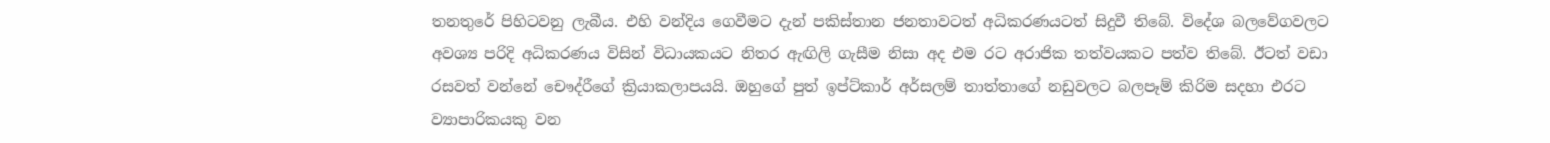තනතුරේ පිහිටවනු ලැබීය. එහි වන්දිය ගෙවීමට දැන් පකිස්තාන ජනතාවටත් අධිකරණයටත් සිදුවී තිබේ. විදේශ බලවේගවලට අවශ්‍ය පරිදි අධිකරණය විසින් විධායකයට නිතර ඇඟිලි ගැසීම නිසා අද එම රට අරාජික තත්වයකට පත්ව තිබේ. ඊටත් වඩා රසවත් වන්නේ චෞද්රීගේ ක්‍රියාකලාපයයි. ඔහුගේ පුත් ඉප්ට්කාර් අර්සලම් තාත්තාගේ නඩුවලට බලපෑම් කිරිම සදහා එරට ව්‍යාපාරිකයකු වන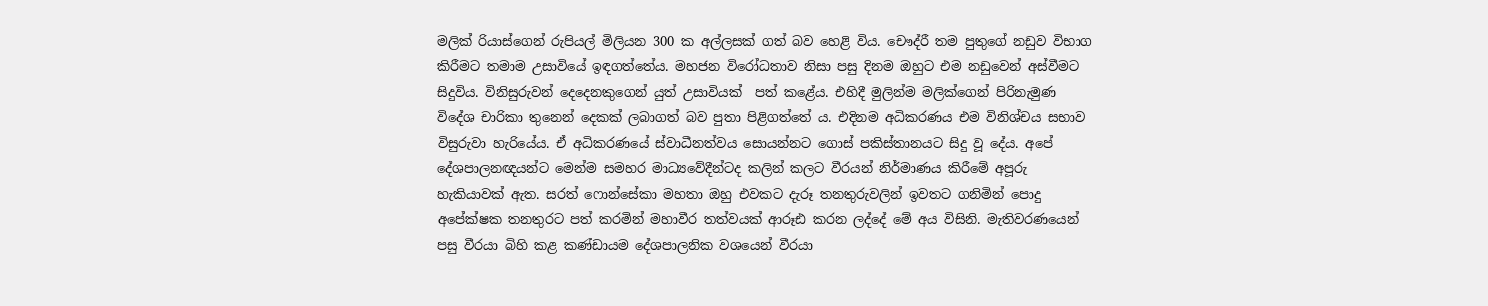මලික් රියාස්ගෙන් රුපියල් මිලියන 300 ක අල්ලසක් ගත් බව හෙළි විය. චෞද්රී තම පුතුගේ නඩුව විභාග කිරීමට තමාම උසාවියේ ඉඳගත්තේය. මහජන විරෝධතාව නිසා පසු දිනම ඔහුට එම නඩුවෙන් අස්වීමට සිදුවිය. විනිසුරුවන් දෙදෙනකුගෙන් යුත් උසාවියක්  පත් කළේය. එහිදී මුලින්ම මලික්ගෙන් පිරිනැමුණ විදේශ චාරිකා තුනෙන් දෙකක් ලබාගත් බව පුතා පිළිගත්තේ ය. එදිනම අධිකරණය එම විනිශ්චය සභාව විසුරුවා හැරියේය. ඒ අධිකරණයේ ස්වාධීනත්වය සොයන්නට ගොස් පකිස්තානයට සිදු වූ දේය. අපේ දේශපාලනඥයන්ට මෙන්ම සමහර මාධ්‍යවේදීන්ටද කලින් කලට වීරයන් නිර්මාණය කිරීමේ අපූරු හැකියාවක් ඇත. සරත් ෆොන්සේකා මහතා ඔහු එවකට දැරූ තනතුරුවලින් ඉවතට ගනිමින් පොදු අපේක්ෂක තනතුරට පත් කරමින් මහාවීර තත්වයක් ආරූඪ කරන ලද්දේ මේ අය විසිනි. මැතිවරණයෙන් පසු වීරයා බිහි කළ කණ්ඩායම දේශපාලනික වශයෙන් වීරයා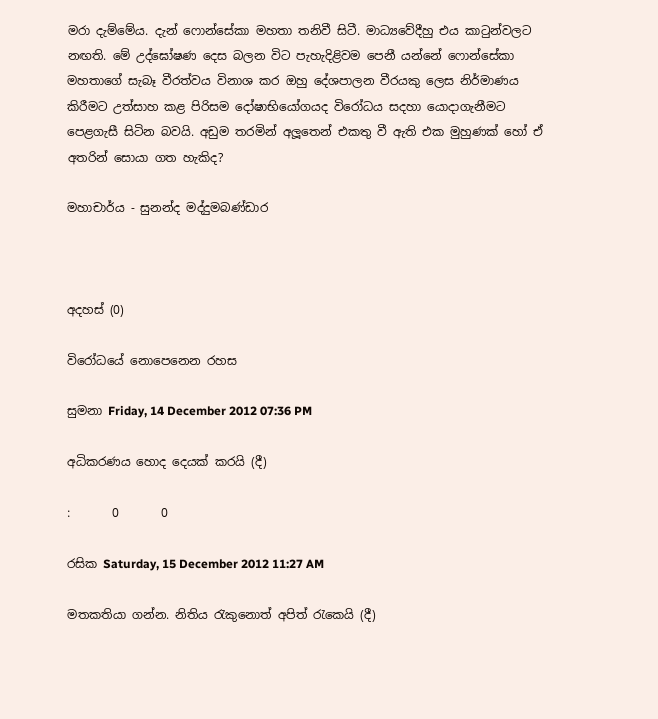මරා දැම්මේය. දැන් ෆොන්සේකා මහතා තනිවී සිටී. මාධ්‍යවේදීහු එය කාටුන්වලට නඟති. මේ උද්ඝෝෂණ දෙස බලන විට පැහැදිළිවම පෙනී යන්නේ ෆොන්සේකා මහතාගේ සැබෑ වීරත්වය විනාශ කර ඔහු දේශපාලන වීරයකු ලෙස නිර්මාණය කිරීමට උත්සාහ කළ පිරිසම දෝෂාභියෝගයද විරෝධය සදහා යොදාගැනීමට පෙළගැසී සිටින බවයි. අඩුම තරමින් අලූතෙන් එකතු වී ඇති එක මුහුණක් හෝ ඒ අතරින් සොයා ගත හැකිද?

මහාචාර්ය - සුනන්ද මද්දුමබණ්ඩාර



අදහස් (0)

විරෝධයේ නොපෙනෙන රහස

සුමනා Friday, 14 December 2012 07:36 PM

අධිකරණය හොද දෙයක් කරයි (දී)

:       0       0

රසික Saturday, 15 December 2012 11:27 AM

මතකතියා ගන්න. නිතිය රැකුනොත් අපිත් රැකෙයි (දී)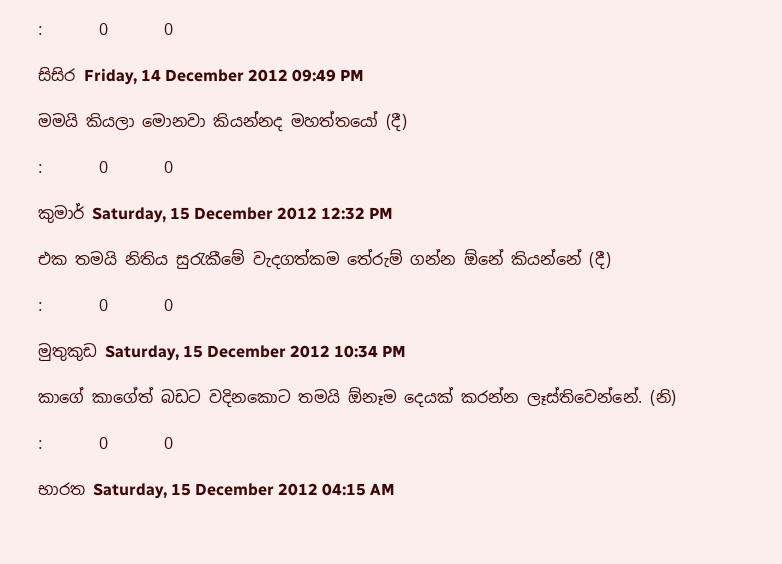:       0       0

සිසිර Friday, 14 December 2012 09:49 PM

මමයි කියලා මොනවා කියන්නද මහත්තයෝ (දී)

:       0       0

කුමාර් Saturday, 15 December 2012 12:32 PM

එක තමයි නිතිය සුරැකීමේ වැදගත්කම තේරුම් ගන්න ඕනේ කියන්නේ (දී)

:       0       0

මුතුකුඩ Saturday, 15 December 2012 10:34 PM

කාගේ ‍කාගේත් බඩට වදිනකොට තමයි ඕනෑම දෙයක් කරන්න ලෑස්තිවෙන්නේ. (නි)

:       0       0

භාරත Saturday, 15 December 2012 04:15 AM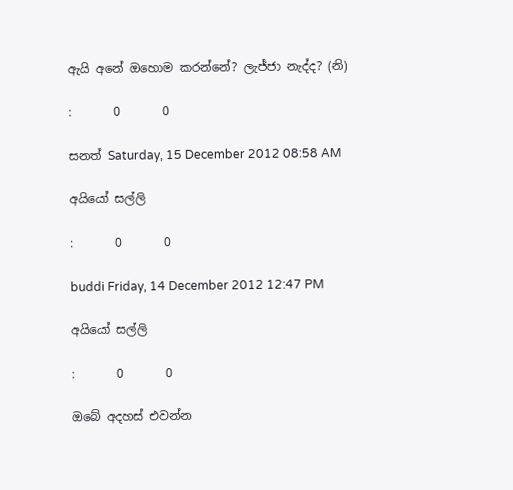ඇයි අනේ ඔහොම කරන්නේ? ලැජ්ජා නැද්ද? (නි)

:       0       0

සනත් Saturday, 15 December 2012 08:58 AM

අයියෝ සල්ලි

:       0       0

buddi Friday, 14 December 2012 12:47 PM

අයියෝ සල්ලි

:       0       0

ඔබේ අදහස් එවන්න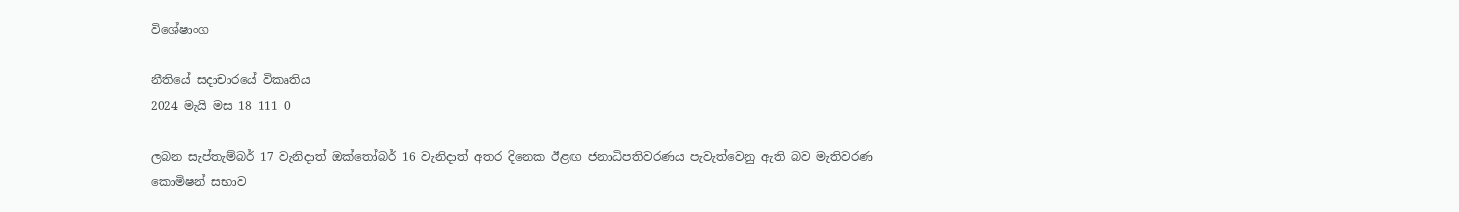විශේෂාංග

නීතියේ සදාචාරයේ විකෘතිය
2024 මැයි මස 18 111 0

ලබන සැප්තැම්බර් 17 වැනිදාත් ඔක්තෝබර් 16 වැනිදාත් අතර දිනෙක ඊළඟ ජනාධිපතිවරණය පැවැත්වෙනු ඇති බව මැතිවරණ කොමිෂන් සභාව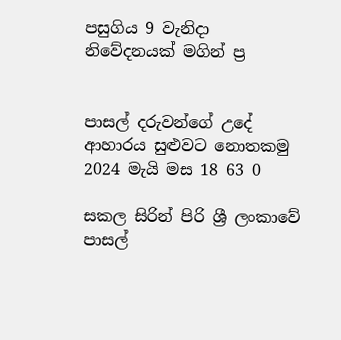පසුගිය 9 වැනිදා නිවේදනයක් මගින් ප්‍ර


පාසල් දරුවන්ගේ උදේ ආහාරය සුළුවට නොතකමු
2024 මැයි මස 18 63 0

සකල සිරින් පිරි ශ්‍රී ලංකාවේ පාසල්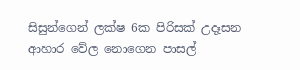සිසුන්ගෙන් ලක්ෂ 6ක පිරිසක් උදෑසන ආහාර වේල නොගෙන පාසල්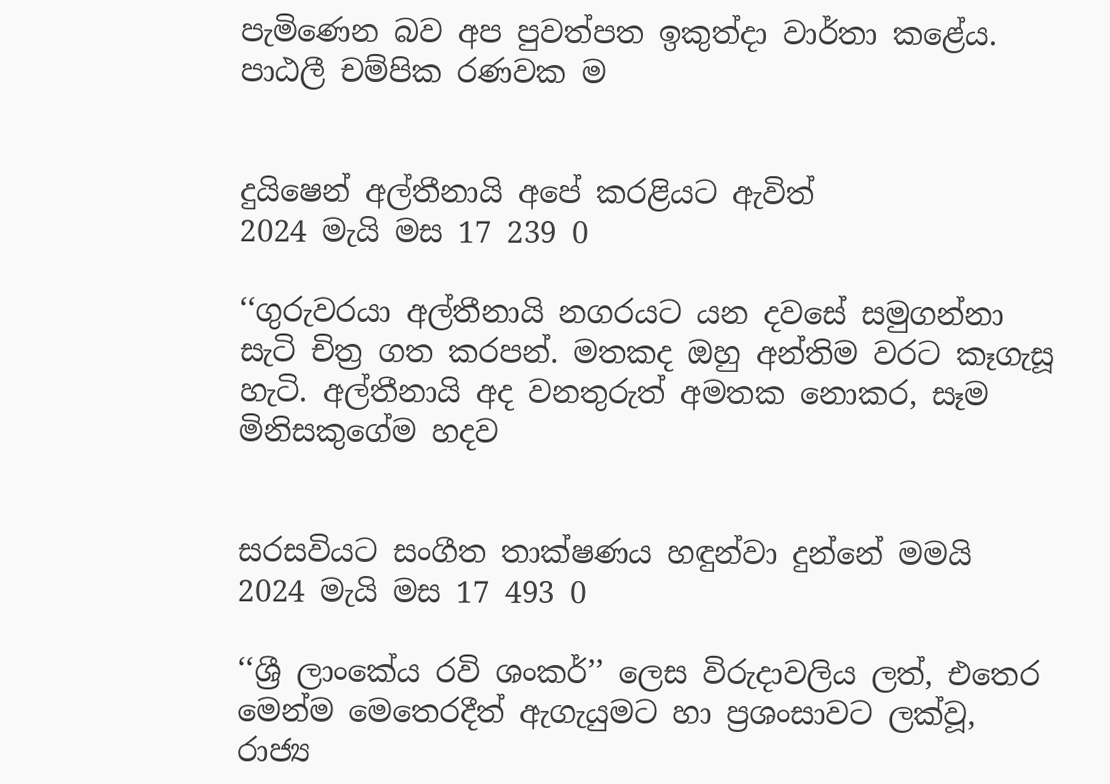පැමිණෙන බව අප පුවත්පත ඉකුත්දා වාර්තා කළේය. පාඨලී චම්පික රණවක ම


දුයිෂෙන් අල්තීනායි අපේ කරළියට ඇවිත්
2024 මැයි මස 17 239 0

‘‘ගුරුවරයා අල්තීනායි නගරයට යන දවසේ සමුගන්නා සැටි චිත්‍ර ගත කරපන්. මතකද ඔහු අන්තිම වරට කෑගැසූ හැටි. අල්තීනායි අද වනතුරුත් අමතක නොකර, සෑම මිනිසකුගේම හදව


සරසවියට සංගීත තාක්ෂණය හඳුන්වා දුන්නේ මමයි
2024 මැයි මස 17 493 0

‘‘ශ්‍රී ලාංකේය රවි ශංකර්’’ ලෙස විරුදාවලිය ලත්, එතෙර මෙන්ම මෙතෙරදීත් ඇගැයුමට හා ප්‍රශංසාවට ලක්වූ, රාජ්‍ය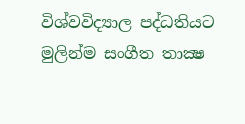විශ්වවිද්‍යාල පද්ධතියට මුලින්ම සංගීත තාක්‍ෂ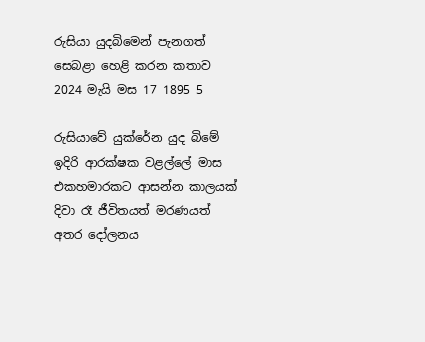රුසියා යුදබිමෙන් පැනගත් සෙබළා හෙළි කරන කතාව
2024 මැයි මස 17 1895 5

රුසියාවේ යුක්රේන යුද බිමේ ඉදිරි ආරක්ෂක වළල්ලේ මාස එකහමාරකට ආසන්න කාලයක් දිවා රෑ ජීවිතයත් මරණයත් අතර දෝලනය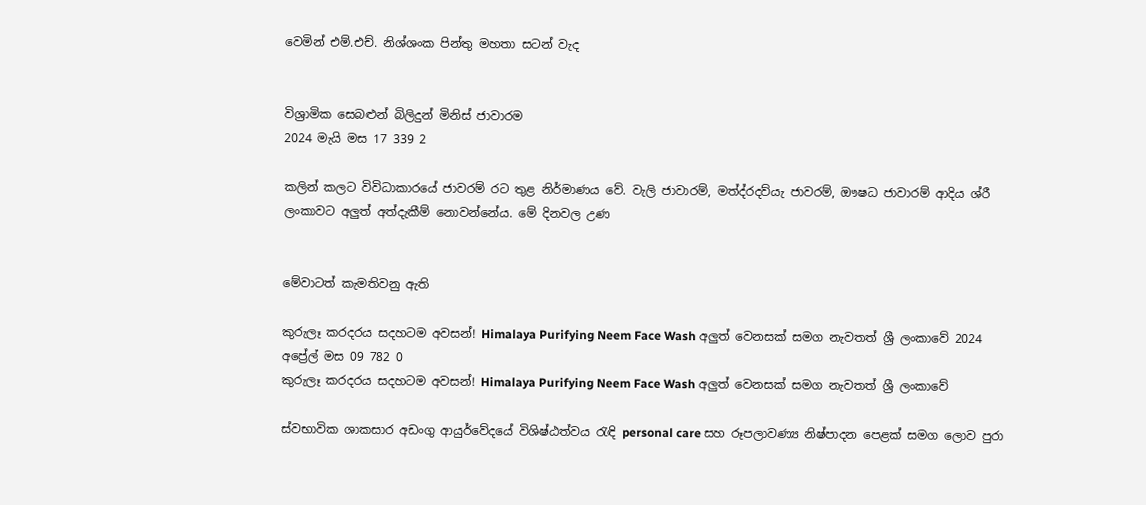වෙමින් එම්.එච්. නිශ්ශංක පින්තු මහතා සටන් වැද


විශ්‍රාමික සෙබළුන් බිලිදුන් මිනිස් ජාවාරම
2024 මැයි මස 17 339 2

කලින් කලට විවිධාකාරයේ ජාවරම් රට තුළ නිර්මාණය වේ. වැලි ජාවාරම්, මත්ද්රදව්යැ ජාවරම්, ඖෂධ ජාවාරම් ආදිය ශ්රී ලංකාවට අලු‍ත් අත්දැකීම් නොවන්නේය. මේ දිනවල උණ


මේවාටත් කැමතිවනු ඇති

කුරුලෑ කරදරය සදහටම අවසන්! Himalaya Purifying Neem Face Wash අලුත් වෙනසක් සමග නැවතත් ශ්‍රී ලංකාවේ 2024 අප්‍රේල් මස 09 782 0
කුරුලෑ කරදරය සදහටම අවසන්! Himalaya Purifying Neem Face Wash අලුත් වෙනසක් සමග නැවතත් ශ්‍රී ලංකාවේ

ස්වභාවික ශාකසාර අඩංගු ආයුර්වේදයේ විශිෂ්ඨත්වය රැඳි personal care සහ රූපලාවණ්‍ය නිෂ්පාදන පෙළක් සමග ලොව පුරා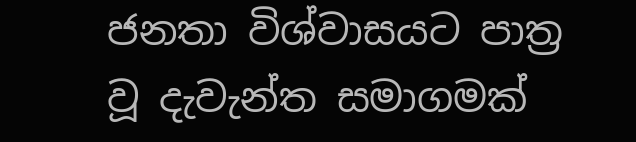ජනතා විශ්වාසයට පාත්‍ර වූ දැවැන්ත සමාගමක්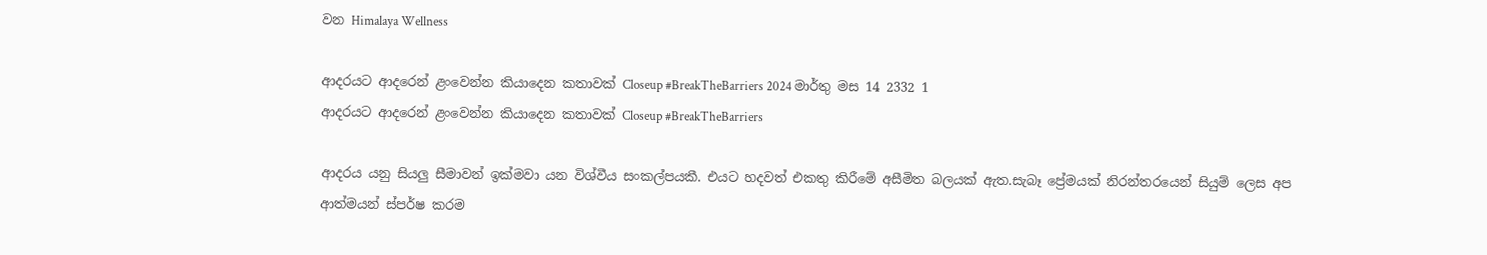වන Himalaya Wellness

ආදරයට ආදරෙන් ළංවෙන්න කියාදෙන කතාවක් Closeup #BreakTheBarriers 2024 මාර්තු මස 14 2332 1
ආදරයට ආදරෙන් ළංවෙන්න කියාදෙන කතාවක් Closeup #BreakTheBarriers

ආදරය යනු සියලු සීමාවන් ඉක්මවා යන විශ්වීය සංකල්පයකී. එයට හදවත් එකතු කිරීමේ අසීමිත බලයක් ඇත.සැබෑ ප්‍රේමයක් නිරන්තරයෙන් සියුම් ලෙස අප ආත්මයන් ස්පර්ෂ කරම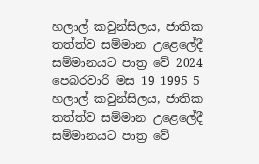හලාල් කවුන්සිලය, ජාතික තත්ත්ව සම්මාන උළෙලේදී සම්මානයට පාත්‍ර වේ 2024 පෙබරවාරි මස 19 1995 5
හලාල් කවුන්සිලය, ජාතික තත්ත්ව සම්මාන උළෙලේදී සම්මානයට පාත්‍ර වේ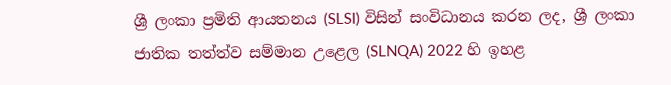ශ්‍රී ලංකා ප්‍රමිති ආයතනය (SLSI) විසින් සංවිධානය කරන ලද, ශ්‍රී ලංකා ජාතික තත්ත්ව සම්මාන උළෙල (SLNQA) 2022 හි ඉහළ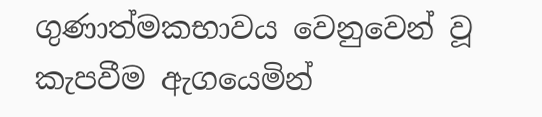ගුණාත්මකභාවය වෙනුවෙන් වූ කැපවීම ඇගයෙමින්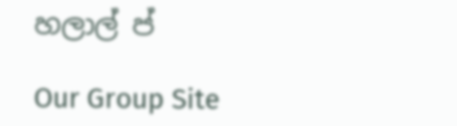හලාල් ප්

Our Group Site